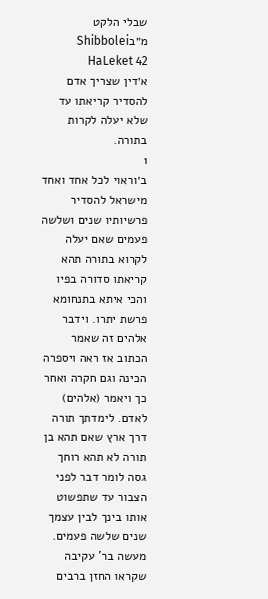שבלי הלקט מ״בShibbolei HaLeket 42
א׳דין שצריך אדם להסדיר קריאתו עד שלא יעלה לקרות בתורה.
1
ב׳וראוי לכל אחד ואחד מישראל להסדיר פרשיותיו שנים ושלשה פעמים שאם יעלה לקרוא בתורה תהא קריאתו סדורה בפיו והכי איתא בתנחומא פרשת יתרו. וידבר אלהים זה שאמר הכתוב אז ראה ויספרה הכינה וגם חקרה ואחר כך ויאמר (אלהים) לאדם. לימדתך תורה דרך ארץ שאם תהא בן תורה לא תהא רוחך גסה לומר דבר לפני הצבור עד שתפשוט אותו בינך לבין עצמך שנים שלשה פעמים. מעשה בר' עקיבה שקראו החזן ברבים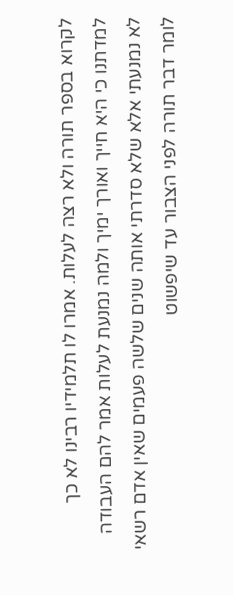לקרוא בספר תורה ולא רצה לעלות. אמרו לו תלמידיו רבינו לא כך למדתנו כי היא חייך ואורך ימיך ולמה נמנעת לעלות אמר להם העבודה לא נמנעתי אלא שלא סדרתי אותה שנים שלשה פעמים שאין אדם רשאי לומר דבר תורה לפני הצבור עד שיפשוט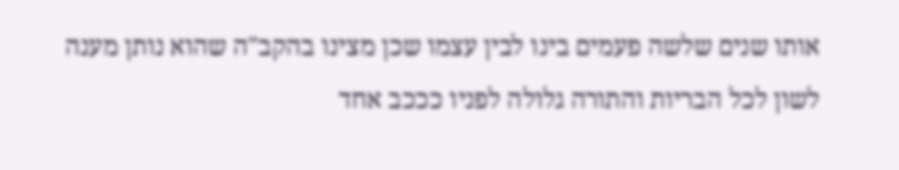אותו שנים שלשה פעמים בינו לבין עצמו שכן מצינו בהקב"ה שהוא נותן מענה לשון לכל הבריות והתורה גלולה לפניו כככב אחד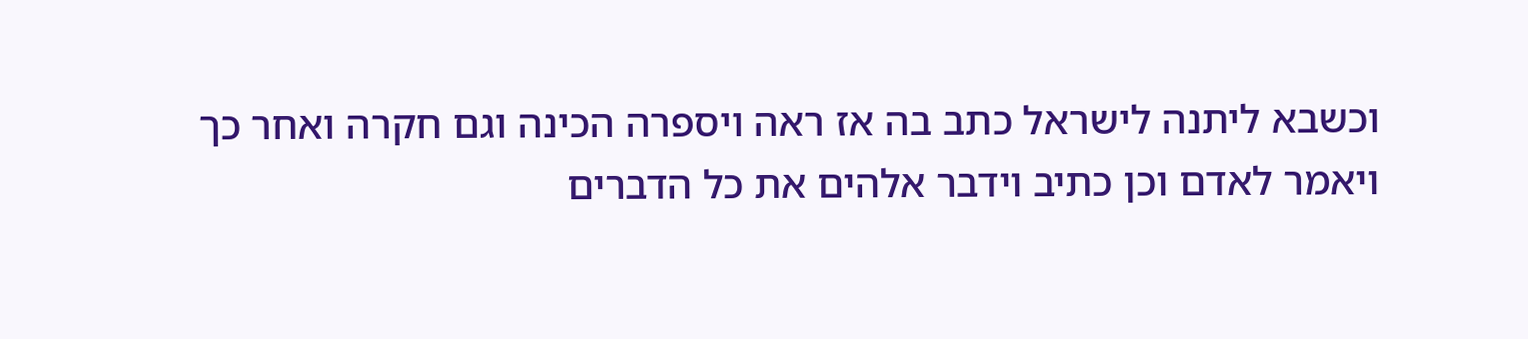וכשבא ליתנה לישראל כתב בה אז ראה ויספרה הכינה וגם חקרה ואחר כך ויאמר לאדם וכן כתיב וידבר אלהים את כל הדברים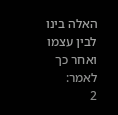האלה בינו לבין עצמו ואחר כך לאמר:
2